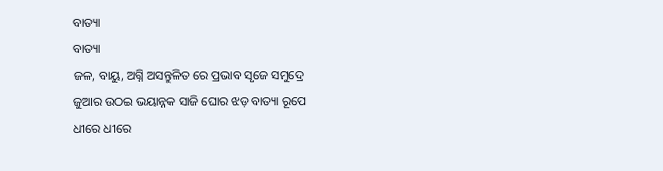ବାତ୍ୟା
ବାତ୍ୟା
ଜଳ, ବାୟୁ, ଅଗ୍ନି ଅସନ୍ତୁଳିତ ରେ ପ୍ରଭାବ ସୃଜେ ସମୁଦ୍ରେ
ଜୁଆର ଉଠଇ ଭୟାନ୍ନକ ସାଜି ଘୋର ଝଡ଼ ବାତ୍ୟା ରୂପେ
ଧୀରେ ଧୀରେ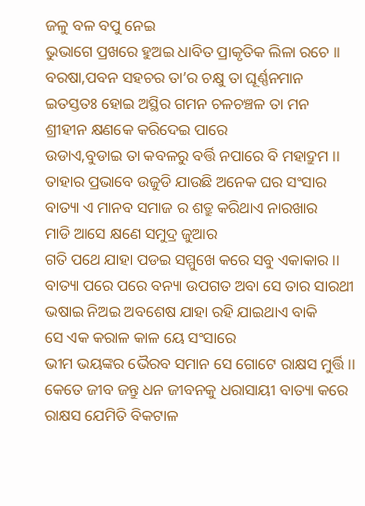ଜଳୁ ବଳ ବପୁ ନେଇ
ଭୁଭାଗେ ପ୍ରଖରେ ହୁଅଇ ଧାବିତ ପ୍ରାକୃତିକ ଲିଳା ରଚେ ।।
ବରଷା,ପବନ ସହଚର ତା’ର ଚକ୍ଷୁ ତା ଘୂର୍ଣ୍ଣନମାନ
ଇତସ୍ତତଃ ହୋଇ ଅସ୍ଥିର ଗମନ ଚଳଚଞ୍ଚଳ ତା ମନ
ଶ୍ରୀହୀନ କ୍ଷଣକେ କରିଦେଇ ପାରେ
ଉଡାଏ,ବୁଡାଇ ତା କବଳରୁ ବର୍ତ୍ତି ନପାରେ ବି ମହାଦ୍ରୁମ ।।
ତାହାର ପ୍ରଭାବେ ଉଜୁଡି ଯାଉଛି ଅନେକ ଘର ସଂସାର
ବାତ୍ୟା ଏ ମାନବ ସମାଜ ର ଶତ୍ରୁ କରିଥାଏ ନାରଖାର
ମାଡି ଆସେ କ୍ଷଣେ ସମୁଦ୍ର ଜୁଆର
ଗତି ପଥେ ଯାହା ପଡଇ ସମ୍ମୁଖେ କରେ ସବୁ ଏକାକାର ।।
ବାତ୍ୟା ପରେ ପରେ ବନ୍ୟା ଉପଗତ ଅବା ସେ ତାର ସାରଥୀ
ଭଷାଇ ନିଅଇ ଅବଶେଷ ଯାହା ରହି ଯାଇଥାଏ ବାକି
ସେ ଏକ କରାଳ କାଳ ୟେ ସଂସାରେ
ଭୀମ ଭୟଙ୍କର ଭୈରବ ସମାନ ସେ ଗୋଟେ ରାକ୍ଷସ ମୁର୍ତ୍ତି ।।
କେତେ ଜୀବ ଜନ୍ତୁ ଧନ ଜୀବନକୁ ଧରାସାୟୀ ବାତ୍ୟା କରେ
ରାକ୍ଷସ ଯେମିତି ବିକଟାଳ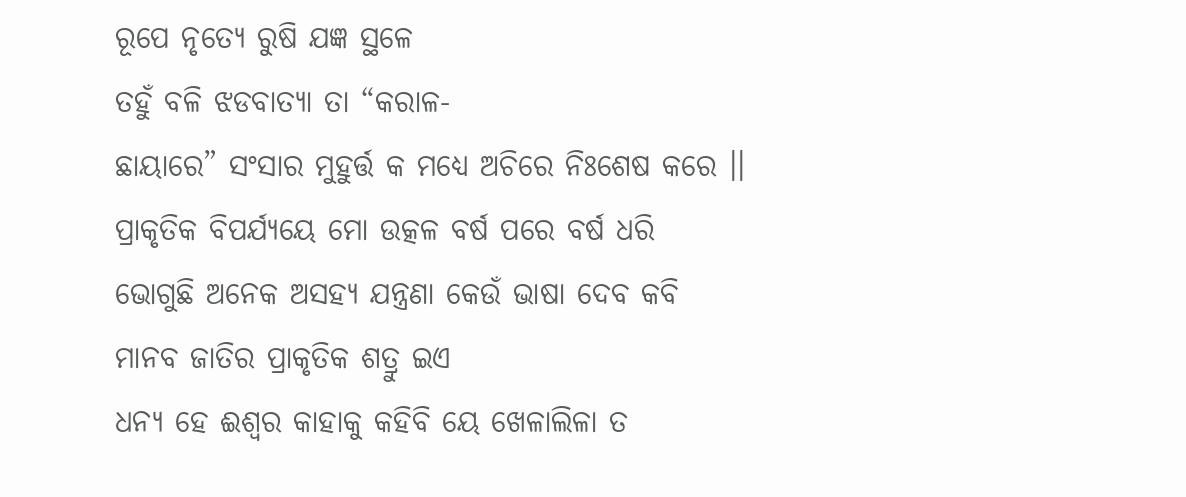ରୂପେ ନୃତ୍ୟେ ରୁଷି ଯଜ୍ଞ ସ୍ଥଳେ
ତହୁଁ ବଳି ଝଡବାତ୍ୟା ତା “କରାଳ-
ଛାୟାରେ” ସଂସାର ମୁହୁର୍ତ୍ତ କ ମଧ୍ୟେ ଅଚିରେ ନିଃଶେଷ କରେ ।।
ପ୍ରାକୃତିକ ବିପର୍ଯ୍ୟୟେ ମୋ ଉତ୍କଳ ବର୍ଷ ପରେ ବର୍ଷ ଧରି
ଭୋଗୁଛି ଅନେକ ଅସହ୍ୟ ଯନ୍ତ୍ରଣା କେଉଁ ଭାଷା ଦେବ କବି
ମାନବ ଜାତିର ପ୍ରାକୃତିକ ଶତ୍ରୁ ଇଏ
ଧନ୍ୟ ହେ ଈଶ୍ଵର କାହାକୁ କହିବି ୟେ ଖେଳାଲିଳା ତ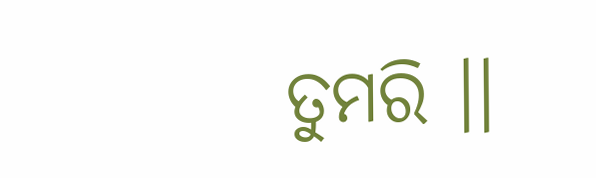ତୁମରି ।।